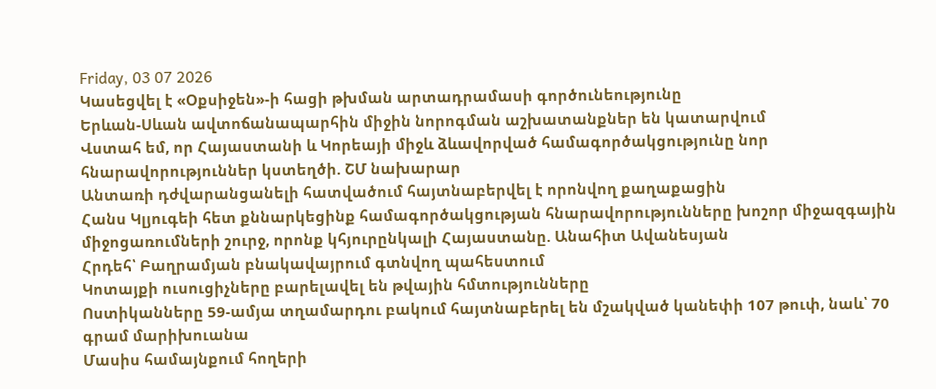Friday, 03 07 2026
Կասեցվել է «Օքսիջեն»-ի հացի թխման արտադրամասի գործունեությունը
Երևան-Սևան ավտոճանապարհին միջին նորոգման աշխատանքներ են կատարվում
Վստահ եմ, որ Հայաստանի և Կորեայի միջև ձևավորված համագործակցությունը նոր հնարավորություններ կստեղծի. ՇՄ նախարար
Անտառի դժվարանցանելի հատվածում հայտնաբերվել է որոնվող քաղաքացին
Հանս Կլյուգեի հետ քննարկեցինք համագործակցության հնարավորությունները խոշոր միջազգային միջոցառումների շուրջ, որոնք կհյուրընկալի Հայաստանը. Անահիտ Ավանեսյան
Հրդեհ՝ Բաղրամյան բնակավայրում գտնվող պահեստում
Կոտայքի ուսուցիչները բարելավել են թվային հմտությունները
Ոստիկանները 59-ամյա տղամարդու բակում հայտնաբերել են մշակված կանեփի 107 թուփ, նաև՝ 70 գրամ մարիխուանա
Մասիս համայնքում հողերի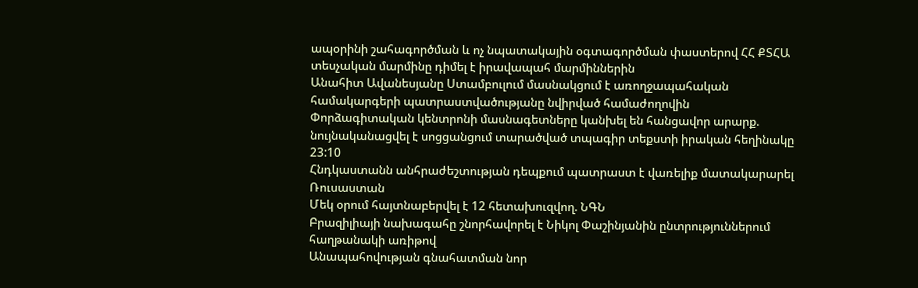ապօրինի շահագործման և ոչ նպատակային օգտագործման փաստերով ՀՀ ՔՏՀԱ տեսչական մարմինը դիմել է իրավապահ մարմիններին
Անահիտ Ավանեսյանը Ստամբուլում մասնակցում է առողջապահական համակարգերի պատրաստվածությանը նվիրված համաժողովին
Փորձագիտական կենտրոնի մասնագետները կանխել են հանցավոր արարք. նույնականացվել է սոցցանցում տարածված տպագիր տեքստի իրական հեղինակը
23:10
Հնդկաստանն անհրաժեշտության դեպքում պատրաստ է վառելիք մատակարարել Ռուսաստան
Մեկ օրում հայտնաբերվել է 12 հետախուզվող. ՆԳՆ
Բրազիլիայի նախագահը շնորհավորել է Նիկոլ Փաշինյանին ընտրություններում հաղթանակի առիթով
Անապահովության գնահատման նոր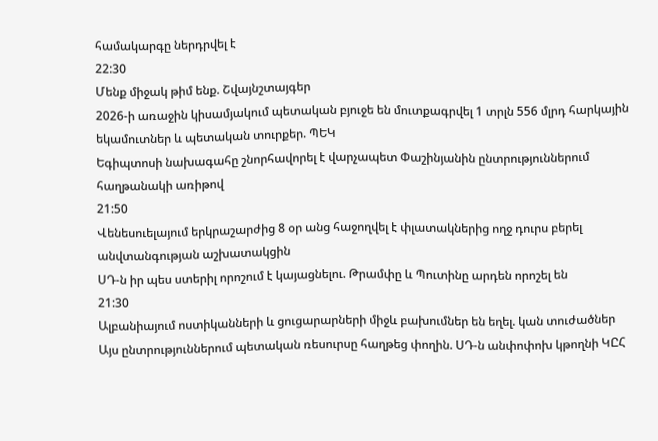համակարգը ներդրվել է
22:30
Մենք միջակ թիմ ենք. Շվայնշտայգեր
2026-ի առաջին կիսամյակում պետական բյուջե են մուտքագրվել 1 տրլն 556 մլրդ հարկային եկամուտներ և պետական տուրքեր. ՊԵԿ
Եգիպտոսի նախագահը շնորհավորել է վարչապետ Փաշինյանին ընտրություններում հաղթանակի առիթով
21:50
Վենեսուելայում երկրաշարժից 8 օր անց հաջողվել է փլատակներից ողջ դուրս բերել անվտանգության աշխատակցին
ՍԴ-ն իր պես ստերիլ որոշում է կայացնելու. Թրամփը և Պուտինը արդեն որոշել են
21:30
Ալբանիայում ոստիկանների և ցուցարարների միջև բախումներ են եղել. կան տուժածներ
Այս ընտրություններում պետական ռեսուրսը հաղթեց փողին. ՍԴ-ն անփոփոխ կթողնի ԿԸՀ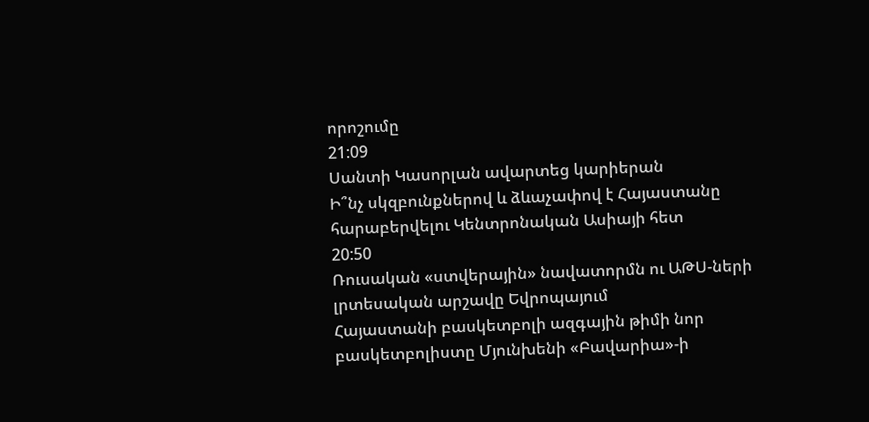որոշումը
21:09
Սանտի Կասորլան ավարտեց կարիերան
Ի՞նչ սկզբունքներով և ձևաչափով է Հայաստանը հարաբերվելու Կենտրոնական Ասիայի հետ
20:50
Ռուսական «ստվերային» նավատորմն ու ԱԹՍ-ների լրտեսական արշավը Եվրոպայում
Հայաստանի բասկետբոլի ազգային թիմի նոր բասկետբոլիստը Մյունխենի «Բավարիա»-ի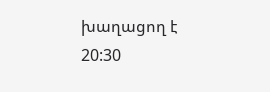խաղացող է
20:30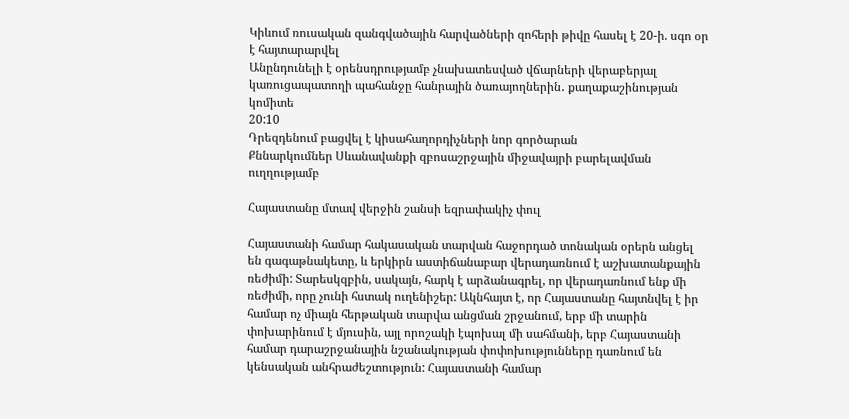Կիևում ռուսական զանգվածային հարվածների զոհերի թիվը հասել է 20-ի. սգո օր է հայտարարվել
Անընդունելի է օրենսդրությամբ չնախատեսված վճարների վերաբերյալ կառուցապատողի պահանջը հանրային ծառայողներին․ քաղաքաշինության կոմիտե
20:10
Դրեզդենում բացվել է կիսահաղորդիչների նոր գործարան
Քննարկումներ Սևանավանքի զբոսաշրջային միջավայրի բարելավման ուղղությամբ

Հայաստանը մտավ վերջին շանսի եզրափակիչ փուլ

Հայաստանի համար հակասական տարվան հաջորդած տոնական օրերն անցել են գագաթնակետը, և երկիրն աստիճանաբար վերադառնում է աշխատանքային ռեժիմի: Տարեսկզբին, սակայն, հարկ է արձանագրել, որ վերադառնում ենք մի ռեժիմի, որը չունի հստակ ուղենիշեր: Ակնհայտ է, որ Հայաստանը հայտնվել է իր համար ոչ միայն հերթական տարվա անցման շրջանում, երբ մի տարին փոխարինում է մյուսին, այլ որոշակի էպոխալ մի սահմանի, երբ Հայաստանի համար դարաշրջանային նշանակության փոփոխությունները դառնում են կենսական անհրաժեշտություն: Հայաստանի համար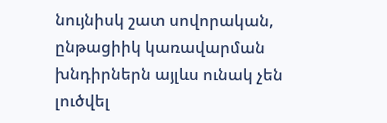նույնիսկ շատ սովորական, ընթացիիկ կառավարման խնդիրներն այլևս ունակ չեն լուծվել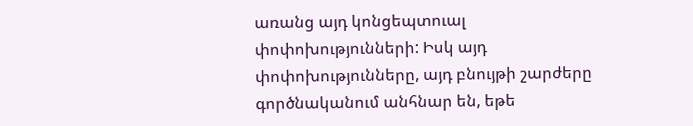առանց այդ կոնցեպտուալ փոփոխությունների: Իսկ այդ փոփոխությունները, այդ բնույթի շարժերը գործնականում անհնար են, եթե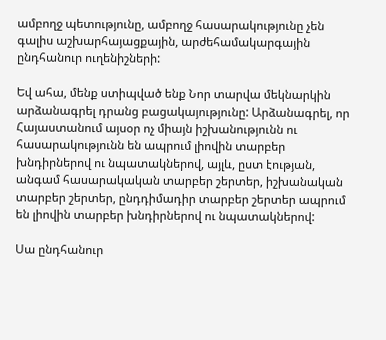ամբողջ պետությունը, ամբողջ հասարակությունը չեն գալիս աշխարհայացքային, արժեհամակարգային ընդհանուր ուղենիշների:

Եվ ահա, մենք ստիպված ենք Նոր տարվա մեկնարկին արձանագրել դրանց բացակայությունը: Արձանագրել, որ Հայաստանում այսօր ոչ միայն իշխանությունն ու հասարակությունն են ապրում լիովին տարբեր խնդիրներով ու նպատակներով, այլև, ըստ էության, անգամ հասարակական տարբեր շերտեր, իշխանական տարբեր շերտեր, ընդդիմադիր տարբեր շերտեր ապրում են լիովին տարբեր խնդիրներով ու նպատակներով:

Սա ընդհանուր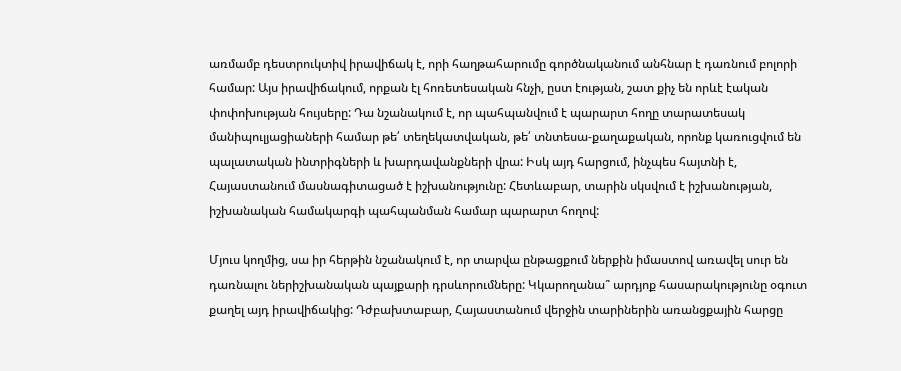առմամբ դեստրուկտիվ իրավիճակ է, որի հաղթահարումը գործնականում անհնար է դառնում բոլորի համար: Այս իրավիճակում, որքան էլ հոռետեսական հնչի, ըստ էության, շատ քիչ են որևէ էական փոփոխության հույսերը: Դա նշանակում է, որ պահպանվում է պարարտ հողը տարատեսակ մանիպուլյացիաների համար թե՛ տեղեկատվական, թե՛ տնտեսա-քաղաքական, որոնք կառուցվում են պալատական ինտրիգների և խարդավանքների վրա: Իսկ այդ հարցում, ինչպես հայտնի է, Հայաստանում մասնագիտացած է իշխանությունը: Հետևաբար, տարին սկսվում է իշխանության, իշխանական համակարգի պահպանման համար պարարտ հողով:

Մյուս կողմից, սա իր հերթին նշանակում է, որ տարվա ընթացքում ներքին իմաստով առավել սուր են դառնալու ներիշխանական պայքարի դրսևորումները: Կկարողանա՞ արդյոք հասարակությունը օգուտ քաղել այդ իրավիճակից: Դժբախտաբար, Հայաստանում վերջին տարիներին առանցքային հարցը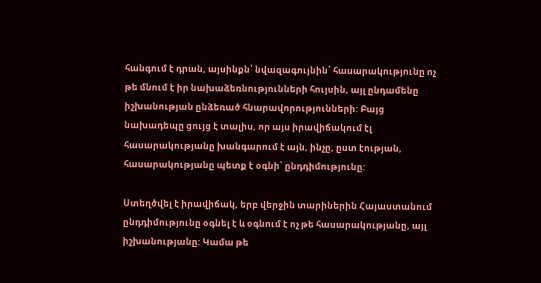հանգում է դրան, այսինքն՝ նվազագույնին՝ հասարակությունը ոչ թե մնում է իր նախաձեռնությունների հույսին, այլ ընդամենը իշխանության ընձեռած հնարավորությունների: Բայց նախադեպը ցույց է տալիս, որ այս իրավիճակում էլ հասարակությանը խանգարում է այն, ինչը, ըստ էության, հասարակությանը պետք է օգնի՝ ընդդիմությունը:

Ստեղծվել է իրավիճակ, երբ վերջին տարիներին Հայաստանում ընդդիմությունը օգնել է և օգնում է ոչ թե հասարակությանը, այլ իշխանությանը: Կամա թե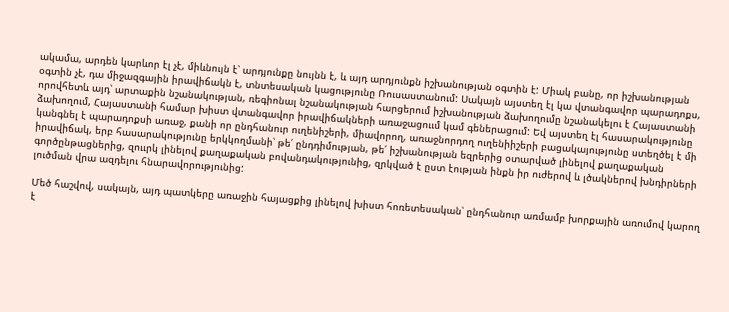ակամա, արդեն կարևոր էլ չէ, միևնույն է՝ արդյունքը նույնն է, և այդ արդյունքն իշխանության օգտին է: Միակ բանը, որ իշխանության օգտին չէ, դա միջազգային իրավիճակն է, տնտեսական կացությունը Ռուսաստանում: Սակայն այստեղ էլ կա վտանգավոր պարադոքս, որովհետև այդ՝ արտաքին նշանակության, ռեգիոնալ նշանակության հարցերում իշխանության ձախողումը նշանակելու է Հայաստանի ձախողում, Հայաստանի համար խիստ վտանգավոր իրավիճակների առաջացոււմ կամ գեներացում: Եվ այստեղ էլ հասարակությունը կանգնել է պարադոքսի առաջ, քանի որ ընդհանուր ուղենիշերի, միավորող, առաջնորդող ուղենիիշերի բացակայությունը ստեղծել է մի իրավիճակ, երբ հասարակությունը երկկողմանի՝ թե՛ ընդդիմության, թե՛ իշխանության եզրերից օտարված լինելով քաղաքական գործընթացներից, զոււրկ լինելով քաղաքական բովանդակությունից, զրկված է ըստ էության ինքն իր ուժերով և լծակներով խնդիրների լուծման վրա ազդելու հնարավորությունից:

Մեծ հաշվով, սակայն, այդ պատկերը առաջին հայացքից լինելով խիստ հոռետեսական՝ ընդհանուր առմամբ խորքային առումով կարող է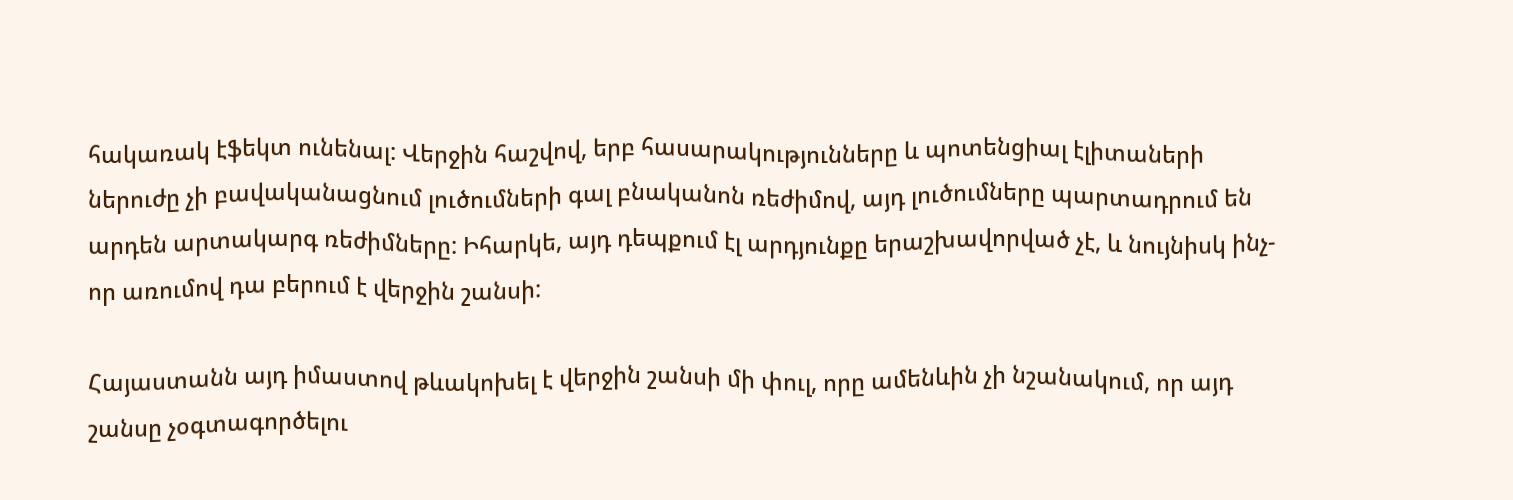հակառակ էֆեկտ ունենալ: Վերջին հաշվով, երբ հասարակությունները և պոտենցիալ էլիտաների ներուժը չի բավականացնում լուծումների գալ բնականոն ռեժիմով, այդ լուծումները պարտադրում են արդեն արտակարգ ռեժիմները: Իհարկե, այդ դեպքում էլ արդյունքը երաշխավորված չէ, և նույնիսկ ինչ-որ առումով դա բերում է վերջին շանսի:

Հայաստանն այդ իմաստով թևակոխել է վերջին շանսի մի փուլ, որը ամենևին չի նշանակում, որ այդ շանսը չօգտագործելու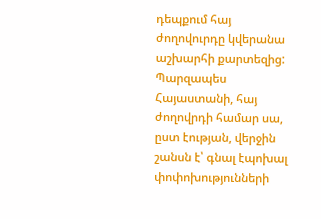դեպքում հայ ժողովուրդը կվերանա աշխարհի քարտեզից: Պարզապես Հայաստանի, հայ ժողովրդի համար սա, ըստ էության, վերջին շանսն է՝ գնալ էպոխալ փոփոխությունների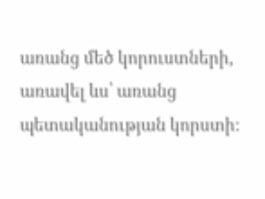առանց մեծ կորուստների, առավել ևս՝ առանց պետականության կորստի: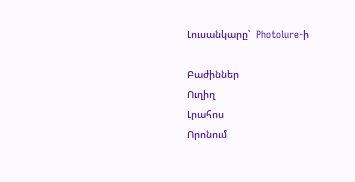Լուսանկարը՝  Photolure-ի

Բաժիններ
Ուղիղ
Լրահոս
Որոնում